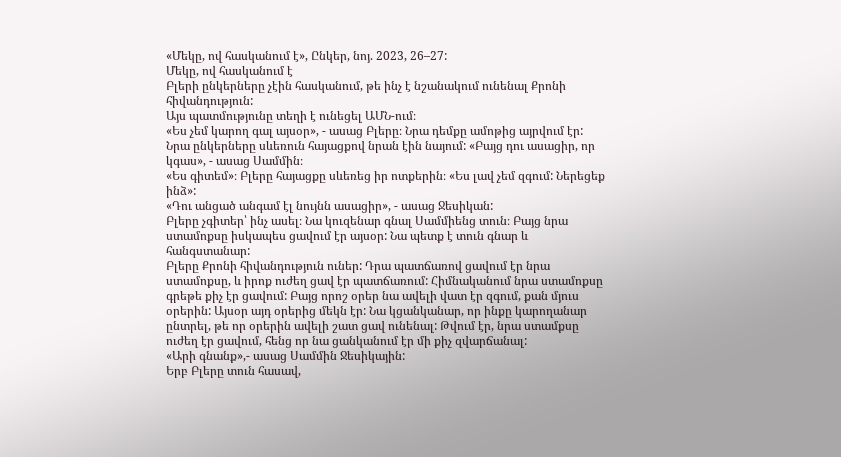«Մեկը, ով հասկանում է», Ընկեր, նոյ. 2023, 26–27:
Մեկը, ով հասկանում է
Բլերի ընկերները չէին հասկանում, թե ինչ է նշանակում ունենալ Քրոնի հիվանդություն:
Այս պատմությունը տեղի է ունեցել ԱՄՆ-ում։
«Ես չեմ կարող գալ այսօր», - ասաց Բլերը։ Նրա դեմքը ամոթից այրվում էր:
Նրա ընկերները սևեռուն հայացքով նրան էին նայում: «Բայց դու ասացիր, որ կգաս», - ասաց Սամմին։
«Ես գիտեմ»։ Բլերը հայացքը սևեռեց իր ոտքերին։ «Ես լավ չեմ զգում: Ներեցեք ինձ»:
«Դու անցած անգամ էլ նույնն ասացիր», - ասաց Ջեսիկան:
Բլերը չգիտեր՝ ինչ ասել։ Նա կուզենար գնալ Սամմիենց տուն։ Բայց նրա ստամոքսը իսկապես ցավում էր այսօր: Նա պետք է տուն գնար և հանգստանար:
Բլերը Քրոնի հիվանդություն ուներ: Դրա պատճառով ցավում էր նրա ստամոքսը, և իրոք ուժեղ ցավ էր պատճառում: Հիմնականում նրա ստամոքսը գրեթե քիչ էր ցավում: Բայց որոշ օրեր նա ավելի վատ էր զգում, քան մյուս օրերին: Այսօր այդ օրերից մեկն էր: Նա կցանկանար, որ ինքը կարողանար ընտրել, թե որ օրերին ավելի շատ ցավ ունենալ: Թվում էր, նրա ստամքսը ուժեղ էր ցավում, հենց որ նա ցանկանում էր մի քիչ զվարճանալ:
«Արի գնանք»,- ասաց Սամմին Ջեսիկային:
Երբ Բլերը տուն հասավ,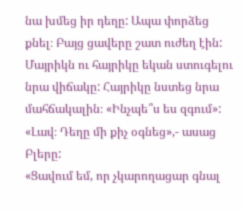նա խմեց իր դեղը: Ապա փորձեց քնել։ Բայց ցավերը շատ ուժեղ էին:
Մայրիկն ու հայրիկը եկան ստուգելու նրա վիճակը: Հայրիկը նստեց նրա մահճակալին։ «Ինչպե՞ս ես զգում»:
«Լավ։ Դեղը մի քիչ օգնեց»,- ասաց Բլերը:
«Ցավում եմ, որ չկարողացար գնալ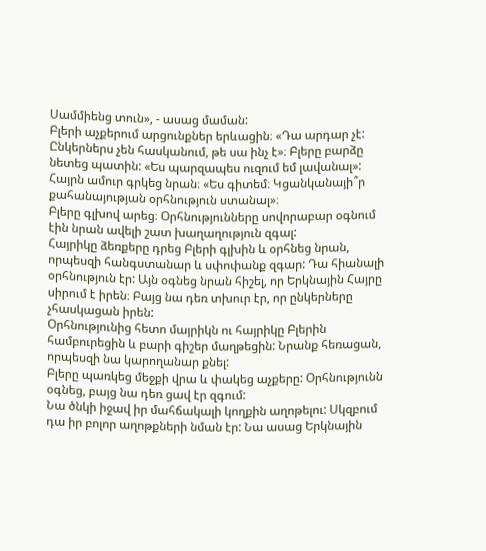Սամմիենց տուն», - ասաց մաման:
Բլերի աչքերում արցունքներ երևացին։ «Դա արդար չէ: Ընկերներս չեն հասկանում, թե սա ինչ է»։ Բլերը բարձը նետեց պատին: «Ես պարզապես ուզում եմ լավանալ»:
Հայրն ամուր գրկեց նրան։ «Ես գիտեմ։ Կցանկանայի՞ր քահանայության օրհնություն ստանալ»։
Բլերը գլխով արեց։ Օրհնությունները սովորաբար օգնում էին նրան ավելի շատ խաղաղություն զգալ:
Հայրիկը ձեռքերը դրեց Բլերի գլխին և օրհնեց նրան, որպեսզի հանգստանար և սփոփանք զգար: Դա հիանալի օրհնություն էր: Այն օգնեց նրան հիշել, որ Երկնային Հայրը սիրում է իրեն։ Բայց նա դեռ տխուր էր, որ ընկերները չհասկացան իրեն:
Օրհնությունից հետո մայրիկն ու հայրիկը Բլերին համբուրեցին և բարի գիշեր մաղթեցին: Նրանք հեռացան, որպեսզի նա կարողանար քնել:
Բլերը պառկեց մեջքի վրա և փակեց աչքերը: Օրհնությունն օգնեց, բայց նա դեռ ցավ էր զգում:
Նա ծնկի իջավ իր մահճակալի կողքին աղոթելու: Սկզբում դա իր բոլոր աղոթքների նման էր: Նա ասաց Երկնային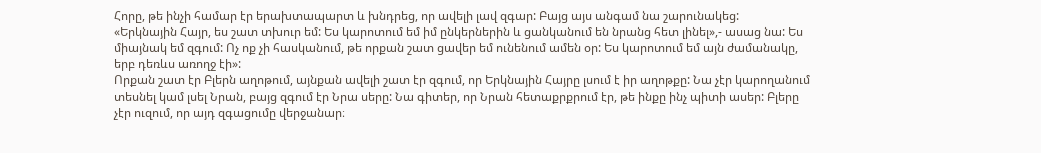Հորը, թե ինչի համար էր երախտապարտ և խնդրեց, որ ավելի լավ զգար: Բայց այս անգամ նա շարունակեց:
«Երկնային Հայր, ես շատ տխուր եմ: Ես կարոտում եմ իմ ընկերներին և ցանկանում են նրանց հետ լինել»,- ասաց նա: Ես միայնակ եմ զգում: Ոչ ոք չի հասկանում, թե որքան շատ ցավեր եմ ունենում ամեն օր: Ես կարոտում եմ այն ժամանակը, երբ դեռևս առողջ էի»:
Որքան շատ էր Բլերն աղոթում, այնքան ավելի շատ էր զգում, որ Երկնային Հայրը լսում է իր աղոթքը: Նա չէր կարողանում տեսնել կամ լսել Նրան, բայց զգում էր Նրա սերը: Նա գիտեր, որ Նրան հետաքրքրում էր, թե ինքը ինչ պիտի ասեր: Բլերը չէր ուզում, որ այդ զգացումը վերջանար։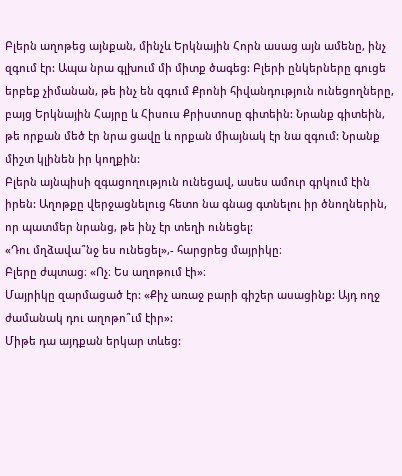Բլերն աղոթեց այնքան, մինչև Երկնային Հորն ասաց այն ամենը, ինչ զգում էր: Ապա նրա գլխում մի միտք ծագեց: Բլերի ընկերները գուցե երբեք չիմանան, թե ինչ են զգում Քրոնի հիվանդություն ունեցողները, բայց Երկնային Հայրը և Հիսուս Քրիստոսը գիտեին: Նրանք գիտեին, թե որքան մեծ էր նրա ցավը և որքան միայնակ էր նա զգում: Նրանք միշտ կլինեն իր կողքին:
Բլերն այնպիսի զգացողություն ունեցավ, ասես ամուր գրկում էին իրեն: Աղոթքը վերջացնելուց հետո նա գնաց գտնելու իր ծնողներին, որ պատմեր նրանց, թե ինչ էր տեղի ունեցել:
«Դու մղձավա՞նջ ես ունեցել»,- հարցրեց մայրիկը։
Բլերը ժպտաց։ «Ոչ։ Ես աղոթում էի»։
Մայրիկը զարմացած էր: «Քիչ առաջ բարի գիշեր ասացինք: Այդ ողջ ժամանակ դու աղոթո՞ւմ էիր»:
Միթե դա այդքան երկար տևեց: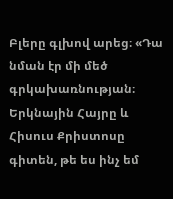Բլերը գլխով արեց։ «Դա նման էր մի մեծ գրկախառնության։ Երկնային Հայրը և Հիսուս Քրիստոսը գիտեն, թե ես ինչ եմ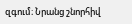զգում։ Նրանց շնորհիվ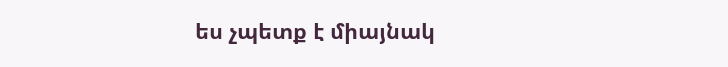ես չպետք է միայնակ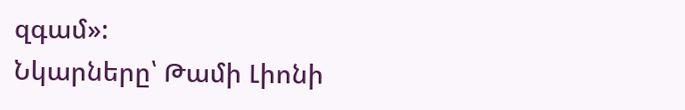զգամ»:
Նկարները՝ Թամի Լիոնի